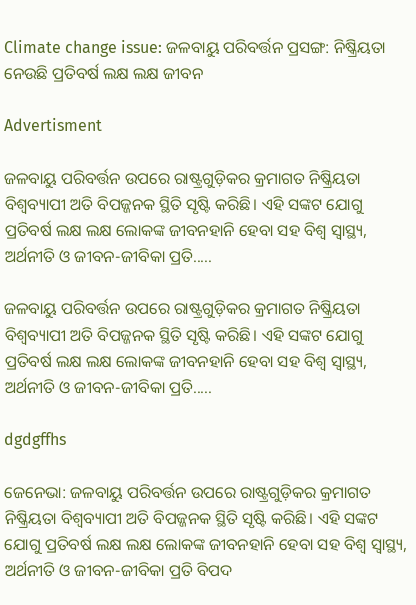Climate change issue: ଜଳବାୟୁ ପରିବର୍ତ୍ତନ ପ୍ରସଙ୍ଗ: ନିଷ୍କ୍ରିୟତା ନେଉଛି ପ୍ରତିବର୍ଷ ଲକ୍ଷ ଲକ୍ଷ ଜୀବନ

Advertisment

ଜଳବାୟୁ ପରିବର୍ତ୍ତନ ଉପରେ ରାଷ୍ଟ୍ରଗୁଡ଼ିକର କ୍ରମାଗତ ନିଷ୍କ୍ରିୟତା ବିଶ୍ବବ୍ୟାପୀ ଅତି ବିପଜ୍ଜନକ ସ୍ଥିତି ସୃଷ୍ଟି କରିଛି। ଏହି ସଙ୍କଟ ଯୋଗୁ ପ୍ରତିବର୍ଷ ଲକ୍ଷ ଲକ୍ଷ ଲୋକଙ୍କ ଜୀବନହାନି ହେବା ସହ ବିଶ୍ବ ସ୍ବାସ୍ଥ୍ୟ, ଅର୍ଥନୀତି ଓ ଜୀବନ-ଜୀବିକା ପ୍ରତି.....

ଜଳବାୟୁ ପରିବର୍ତ୍ତନ ଉପରେ ରାଷ୍ଟ୍ରଗୁଡ଼ିକର କ୍ରମାଗତ ନିଷ୍କ୍ରିୟତା ବିଶ୍ବବ୍ୟାପୀ ଅତି ବିପଜ୍ଜନକ ସ୍ଥିତି ସୃଷ୍ଟି କରିଛି। ଏହି ସଙ୍କଟ ଯୋଗୁ ପ୍ରତିବର୍ଷ ଲକ୍ଷ ଲକ୍ଷ ଲୋକଙ୍କ ଜୀବନହାନି ହେବା ସହ ବିଶ୍ବ ସ୍ବାସ୍ଥ୍ୟ, ଅର୍ଥନୀତି ଓ ଜୀବନ-ଜୀବିକା ପ୍ରତି.....

dgdgffhs

ଜେନେଭା: ଜଳବାୟୁ ପରିବର୍ତ୍ତନ ଉପରେ ରାଷ୍ଟ୍ରଗୁଡ଼ିକର କ୍ରମାଗତ ନିଷ୍କ୍ରିୟତା ବିଶ୍ବବ୍ୟାପୀ ଅତି ବିପଜ୍ଜନକ ସ୍ଥିତି ସୃଷ୍ଟି କରିଛି। ଏହି ସଙ୍କଟ ଯୋଗୁ ପ୍ରତିବର୍ଷ ଲକ୍ଷ ଲକ୍ଷ ଲୋକଙ୍କ ଜୀବନହାନି ହେବା ସହ ବିଶ୍ବ ସ୍ବାସ୍ଥ୍ୟ, ଅର୍ଥନୀତି ଓ ଜୀବନ-ଜୀବିକା ପ୍ରତି ବିପଦ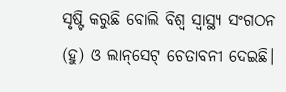ସୃଷ୍ଟି କରୁଛି ବୋଲି ବିଶ୍ବ ସ୍ବାସ୍ଥ୍ୟ ସଂଗଠନ (ହୁ) ଓ ଲାନ୍‌ସେଟ୍‌ ଚେତାବନୀ ଦେଇଛି।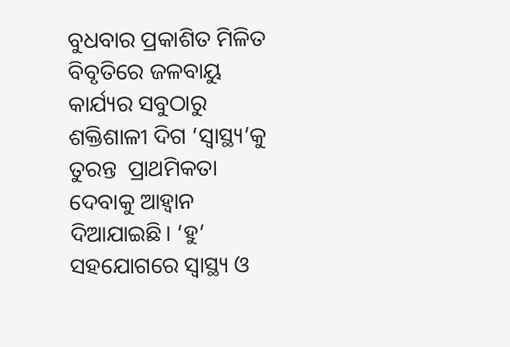ବୁଧବାର ପ୍ରକାଶିତ ମିଳିତ ବିବୃତିରେ ଜଳବାୟୁ କାର୍ଯ୍ୟର ସବୁଠାରୁ ଶକ୍ତିଶାଳୀ ଦିଗ ‘ସ୍ବାସ୍ଥ୍ୟ’କୁ ତୁରନ୍ତ  ପ୍ରାଥମିକତା ଦେବାକୁ ଆହ୍ବାନ ଦିଆଯାଇଛି। ‘ହୁ’ ସହଯୋଗରେ ସ୍ବାସ୍ଥ୍ୟ ଓ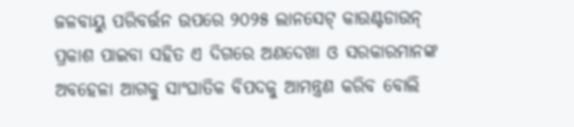ଜଳବାୟୁ ପରିବର୍ତ୍ତନ ଉପରେ ୨୦୨୫ ଲାନସେଟ୍ କାଉଣ୍ଟଡାଉନ୍‌ ପ୍ରକାଶ ପାଇବା ସହିତ ଏ ଦିଗରେ ଅଣଦେଖା ଓ ସରକାରମାନଙ୍କ ଅବହେଳା ଆଗକୁ ସାଂଘାତିକ ବିପଦକୁ ଆମନ୍ତ୍ରଣ କରିବ ବୋଲି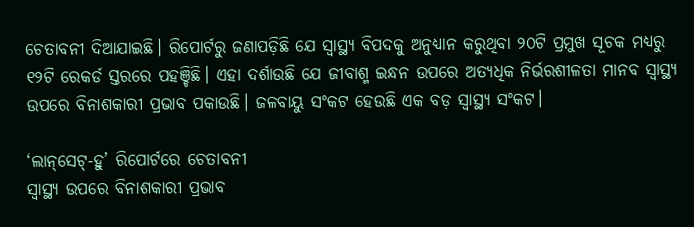ଚେତାବନୀ ଦିଆଯାଇଛି। ରିପୋର୍ଟରୁ ଜଣାପଡ଼ିଛି ଯେ ସ୍ବାସ୍ଥ୍ୟ ବିପଦକୁ ଅନୁଧ୍ୟାନ କରୁଥିବା ୨୦ଟି ପ୍ରମୁଖ ସୂଚକ ମଧ୍ୟରୁ ୧୨ଟି ରେକର୍ଡ ସ୍ତରରେ ପହଞ୍ଚିଛି। ଏହା ଦର୍ଶାଉଛି ଯେ ଜୀବାଶ୍ମ ଇନ୍ଧନ ଉପରେ ଅତ୍ୟଧିକ ନିର୍ଭରଶୀଳତା ମାନବ ସ୍ବାସ୍ଥ୍ୟ ଉପରେ ବିନାଶକାରୀ ପ୍ରଭାବ ପକାଉଛି। ଜଳବାୟୁ ସଂକଟ ହେଉଛି ଏକ ବଡ଼ ସ୍ବାସ୍ଥ୍ୟ ସଂକଟ।

‘ଲାନ୍‌ସେଟ୍-ହୁ’ ରିପୋର୍ଟରେ ଚେତାବନୀ
ସ୍ବାସ୍ଥ୍ୟ ଉପରେ ବିନାଶକାରୀ ପ୍ରଭାବ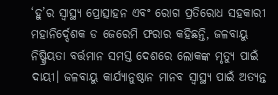‘ହୁ’ର ସ୍ବାସ୍ଥ୍ୟ ପ୍ରୋତ୍ସାହନ ଏବଂ ରୋଗ ପ୍ରତିରୋଧ ସହକାରୀ ମହାନିର୍ଦ୍ଦେଶକ ଡ ଜେରେମି ଫରାର କହିଛନ୍ତି, ଜଳବାୟୁ ନିଷ୍କ୍ରିୟତା ବର୍ତ୍ତମାନ ସମସ୍ତ ଦେଶରେ ଲୋକଙ୍କ ମୃତ୍ୟୁ ପାଇଁ ଦାୟୀ। ଜଳବାୟୁ କାର୍ଯ୍ୟାନୁଷ୍ଠାନ ମାନବ ସ୍ବାସ୍ଥ୍ୟ ପାଇଁ ଅତ୍ୟନ୍ତ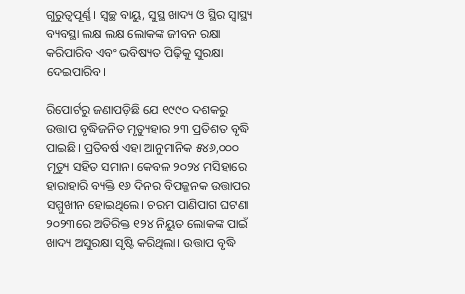ଗୁରୁତ୍ବପୂର୍ଣ୍ଣ। ସ୍ବଚ୍ଛ ବାୟୁ, ସୁସ୍ଥ ଖାଦ୍ୟ ଓ ସ୍ଥିର ସ୍ବାସ୍ଥ୍ୟ ବ୍ୟବସ୍ଥା ଲକ୍ଷ ଲକ୍ଷ ଲୋକଙ୍କ ଜୀବନ ରକ୍ଷା କରିପାରିବ ଏବଂ ଭବିଷ୍ୟତ ପିଢ଼ିକୁ ସୁରକ୍ଷା ଦେଇପାରିବ।

ରିପୋର୍ଟରୁ ଜଣାପଡ଼ିଛି ଯେ ୧୯୯୦ ଦଶକରୁ ଉତ୍ତାପ ବୃଦ୍ଧିଜନିତ ମୃତ୍ୟୁହାର ୨୩ ପ୍ରତିଶତ ବୃଦ୍ଧି ପାଇଛି। ପ୍ରତିବର୍ଷ ଏହା ଆନୁମାନିକ ୫୪୬,୦୦୦ ମୃତ୍ୟୁ ସହିତ ସମାନ। କେବଳ ୨୦୨୪ ମସିହାରେ ହାରାହାରି ବ୍ୟକ୍ତି ୧୬ ଦିନର ବିପଜ୍ଜନକ ଉତ୍ତାପର ସମ୍ମୁଖୀନ ହୋଇଥିଲେ। ଚରମ ପାଣିପାଗ ଘଟଣା ୨୦୨୩ରେ ଅତିରିକ୍ତ ୧୨୪ ନିୟୁତ ଲୋକଙ୍କ ପାଇଁ ଖାଦ୍ୟ ଅସୁରକ୍ଷା ସୃଷ୍ଟି କରିଥିଲା। ଉତ୍ତାପ ‌ବୃଦ୍ଧି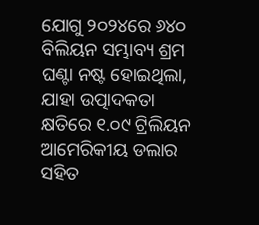ଯୋଗୁ ୨୦୨୪ରେ ୬୪୦ ବିଲିୟନ ସମ୍ଭାବ୍ୟ ଶ୍ରମ ଘଣ୍ଟା ନଷ୍ଟ ହୋଇଥିଲା, ଯାହା ଉତ୍ପାଦକତା କ୍ଷତିରେ ୧.୦୯ ଟ୍ରିଲିୟନ ଆମେରିକୀୟ ଡଲାର ସହିତ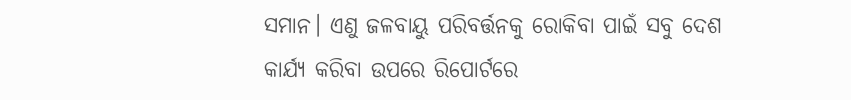ସମାନ। ଏଣୁ ଜଳବାୟୁ ପରିବର୍ତ୍ତନକୁ ରୋକିବା ପାଇଁ ସବୁ ଦେଶ କାର୍ଯ୍ୟ କରିବା ଉପରେ ରିପୋର୍ଟରେ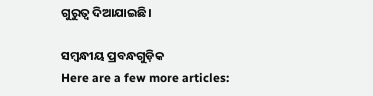ଗୁରୁତ୍ବ ଦିଆଯାଇଛି।

ସମ୍ବନ୍ଧୀୟ ପ୍ରବନ୍ଧଗୁଡ଼ିକ
Here are a few more articles: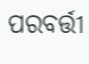ପରବର୍ତ୍ତୀ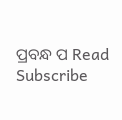ପ୍ରବନ୍ଧ ପ Read
Subscribe